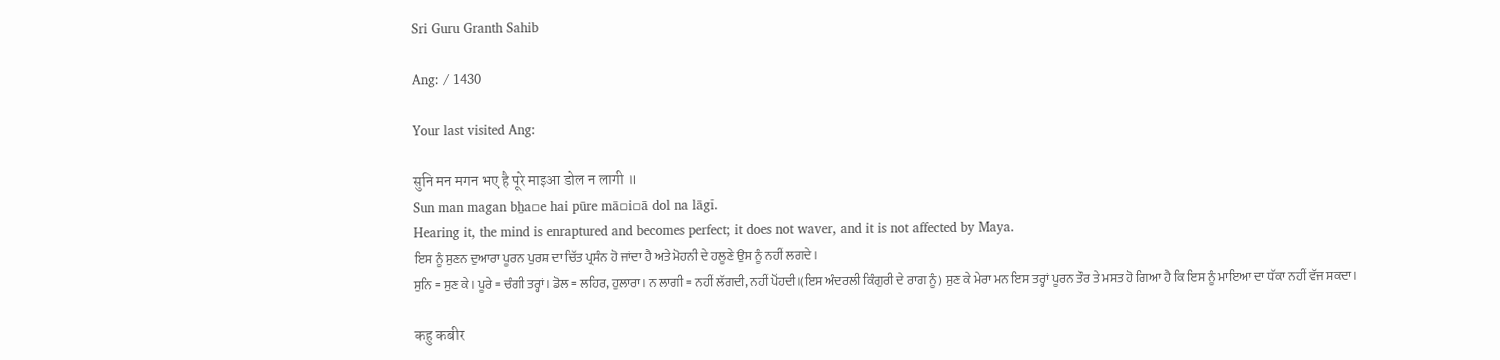Sri Guru Granth Sahib

Ang: / 1430

Your last visited Ang:

सुनि मन मगन भए है पूरे माइआ डोल न लागी ॥
Sun man magan bẖa▫e hai pūre mā▫i▫ā dol na lāgī.
Hearing it, the mind is enraptured and becomes perfect; it does not waver, and it is not affected by Maya.
ਇਸ ਨੂੰ ਸੁਣਨ ਦੁਆਰਾ ਪੂਰਨ ਪੁਰਸ਼ ਦਾ ਚਿੱਤ ਪ੍ਰਸੰਨ ਹੋ ਜਾਂਦਾ ਹੈ ਅਤੇ ਮੋਹਨੀ ਦੇ ਹਲੂਣੇ ਉਸ ਨੂੰ ਨਹੀਂ ਲਗਦੇ।
ਸੁਨਿ = ਸੁਣ ਕੇ। ਪੂਰੇ = ਚੰਗੀ ਤਰ੍ਹਾਂ। ਡੋਲ = ਲਹਿਰ, ਹੁਲਾਰਾ। ਨ ਲਾਗੀ = ਨਹੀਂ ਲੱਗਦੀ, ਨਹੀਂ ਪੋਂਹਦੀ।(ਇਸ ਅੰਦਰਲੀ ਕਿੰਗੁਰੀ ਦੇ ਰਾਗ ਨੂੰ) ਸੁਣ ਕੇ ਮੇਰਾ ਮਨ ਇਸ ਤਰ੍ਹਾਂ ਪੂਰਨ ਤੌਰ ਤੇ ਮਸਤ ਹੋ ਗਿਆ ਹੈ ਕਿ ਇਸ ਨੂੰ ਮਾਇਆ ਦਾ ਧੱਕਾ ਨਹੀਂ ਵੱਜ ਸਕਦਾ।

कहु कबीर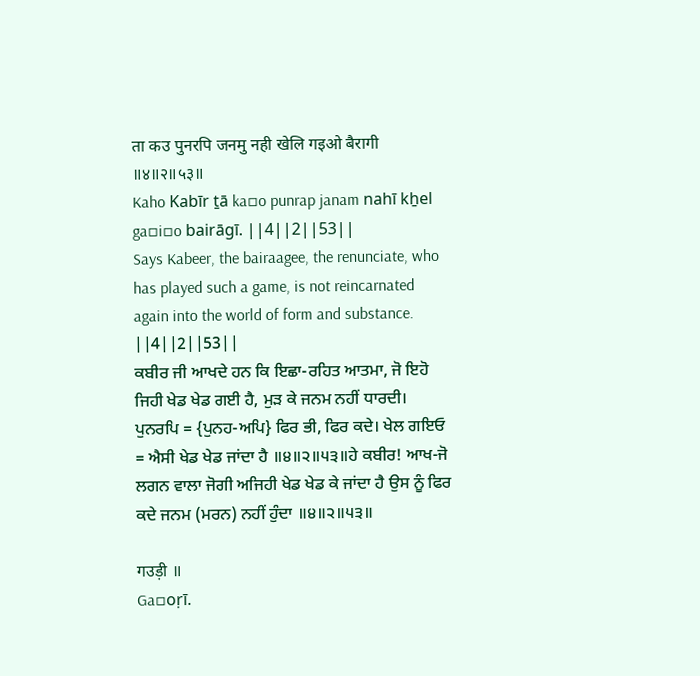ता कउ पुनरपि जनमु नही खेलि गइओ बैरागी ॥४॥२॥५३॥
Kaho Kabīr ṯā ka▫o punrap janam nahī kẖel ga▫i▫o bairāgī. ||4||2||53||
Says Kabeer, the bairaagee, the renunciate, who has played such a game, is not reincarnated again into the world of form and substance. ||4||2||53||
ਕਬੀਰ ਜੀ ਆਖਦੇ ਹਨ ਕਿ ਇਛਾ-ਰਹਿਤ ਆਤਮਾ, ਜੋ ਇਹੋ ਜਿਹੀ ਖੇਡ ਖੇਡ ਗਈ ਹੈ, ਮੁੜ ਕੇ ਜਨਮ ਨਹੀਂ ਧਾਰਦੀ।
ਪੁਨਰਪਿ = {ਪੁਨਹ-ਅਪਿ} ਫਿਰ ਭੀ, ਫਿਰ ਕਦੇ। ਖੇਲ ਗਇਓ = ਐਸੀ ਖੇਡ ਖੇਡ ਜਾਂਦਾ ਹੈ ॥੪॥੨॥੫੩॥ਹੇ ਕਬੀਰ! ਆਖ-ਜੋ ਲਗਨ ਵਾਲਾ ਜੋਗੀ ਅਜਿਹੀ ਖੇਡ ਖੇਡ ਕੇ ਜਾਂਦਾ ਹੈ ਉਸ ਨੂੰ ਫਿਰ ਕਦੇ ਜਨਮ (ਮਰਨ) ਨਹੀਂ ਹੁੰਦਾ ॥੪॥੨॥੫੩॥

गउड़ी ॥
Ga▫oṛī.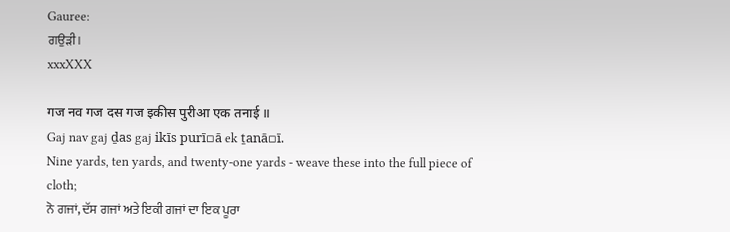Gauree:
ਗਉੜੀ।
xxxXXX

गज नव गज दस गज इकीस पुरीआ एक तनाई ॥
Gaj nav gaj ḏas gaj ikīs purī▫ā ek ṯanā▫ī.
Nine yards, ten yards, and twenty-one yards - weave these into the full piece of cloth;
ਨੋ ਗਜਾਂ, ਦੱਸ ਗਜਾਂ ਅਤੇ ਇਕੀ ਗਜਾਂ ਦਾ ਇਕ ਪੂਰਾ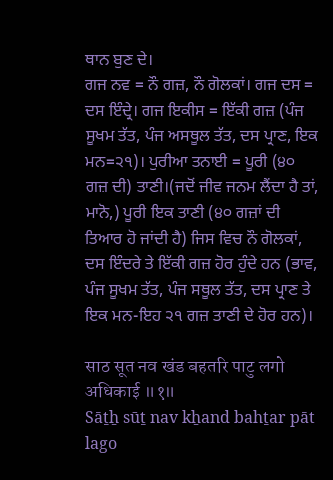ਥਾਨ ਬੁਣ ਦੇ।
ਗਜ ਨਵ = ਨੌ ਗਜ਼, ਨੌ ਗੋਲਕਾਂ। ਗਜ ਦਸ = ਦਸ ਇੰਦ੍ਰੇ। ਗਜ ਇਕੀਸ = ਇੱਕੀ ਗਜ਼ (ਪੰਜ ਸੂਖਮ ਤੱਤ, ਪੰਜ ਅਸਥੂਲ ਤੱਤ, ਦਸ ਪ੍ਰਾਣ, ਇਕ ਮਨ=੨੧)। ਪੁਰੀਆ ਤਨਾਈ = ਪੂਰੀ (੪੦ ਗਜ਼ ਦੀ) ਤਾਣੀ।(ਜਦੋਂ ਜੀਵ ਜਨਮ ਲੈਂਦਾ ਹੈ ਤਾਂ, ਮਾਨੋ,) ਪੂਰੀ ਇਕ ਤਾਣੀ (੪੦ ਗਜ਼ਾਂ ਦੀ ਤਿਆਰ ਹੋ ਜਾਂਦੀ ਹੈ) ਜਿਸ ਵਿਚ ਨੌ ਗੋਲਕਾਂ, ਦਸ ਇੰਦਰੇ ਤੇ ਇੱਕੀ ਗਜ਼ ਹੋਰ ਹੁੰਦੇ ਹਨ (ਭਾਵ, ਪੰਜ ਸੂਖਮ ਤੱਤ, ਪੰਜ ਸਥੂਲ ਤੱਤ, ਦਸ ਪ੍ਰਾਣ ਤੇ ਇਕ ਮਨ-ਇਹ ੨੧ ਗਜ਼ ਤਾਣੀ ਦੇ ਹੋਰ ਹਨ)।

साठ सूत नव खंड बहतरि पाटु लगो अधिकाई ॥१॥
Sāṯẖ sūṯ nav kẖand bahṯar pāt lago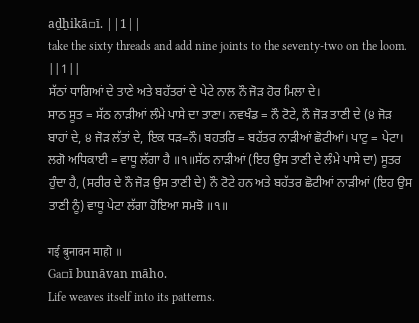aḏẖikā▫ī. ||1||
take the sixty threads and add nine joints to the seventy-two on the loom. ||1||
ਸੱਠਾਂ ਧਾਗਿਆਂ ਦੇ ਤਾਣੇ ਅਤੇ ਬਹੱਤਰਾਂ ਦੇ ਪੇਟੇ ਨਾਲ ਨੌ ਜੋੜ ਹੋਰ ਮਿਲਾ ਦੇ।
ਸਾਠ ਸੂਤ = ਸੱਠ ਨਾੜੀਆਂ ਲੰਮੇ ਪਾਸੇ ਦਾ ਤਾਣਾ। ਨਵਖੰਡ = ਨੌ ਟੋਟੇ, ਨੌ ਜੋੜ ਤਾਣੀ ਦੇ (੪ ਜੋੜ ਬਾਹਾਂ ਦੇ, ੪ ਜੋੜ ਲੱਤਾਂ ਦੇ, ਇਕ ਧੜ=ਨੌ। ਬਹਤਰਿ = ਬਹੱਤਰ ਨਾੜੀਆਂ ਛੋਟੀਆਂ। ਪਾਟੁ = ਪੇਟਾ। ਲਗੋ ਅਧਿਕਾਈ = ਵਾਧੂ ਲੱਗਾ ਹੈ ॥੧॥ਸੱਠ ਨਾੜੀਆਂ (ਇਹ ਉਸ ਤਾਣੀ ਦੇ ਲੰਮੇ ਪਾਸੇ ਦਾ) ਸੂਤਰ ਹੁੰਦਾ ਹੈ, (ਸਰੀਰ ਦੇ ਨੌ ਜੋੜ ਉਸ ਤਾਣੀ ਦੇ) ਨੌ ਟੋਟੇ ਹਨ ਅਤੇ ਬਹੱਤਰ ਛੋਟੀਆਂ ਨਾੜੀਆਂ (ਇਹ ਉਸ ਤਾਣੀ ਨੂੰ) ਵਾਧੂ ਪੇਟਾ ਲੱਗਾ ਹੋਇਆ ਸਮਝੋ ॥੧॥

गई बुनावन माहो ॥
Ga▫ī bunāvan māho.
Life weaves itself into its patterns.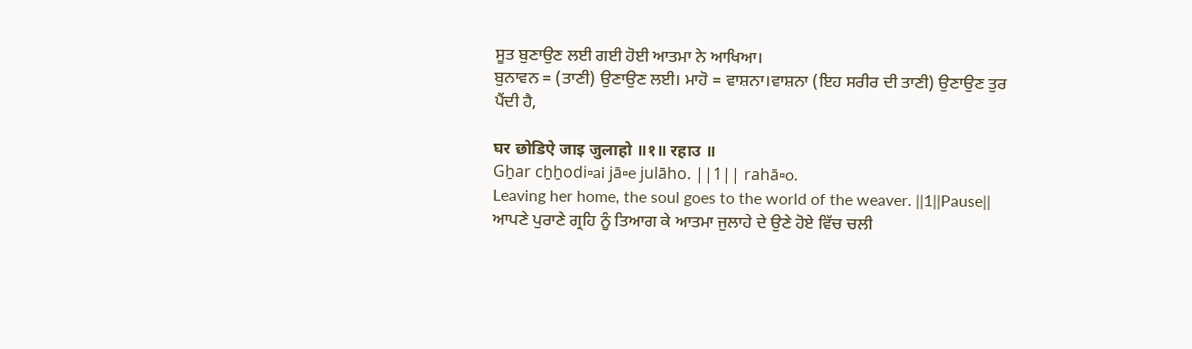ਸੂਤ ਬੁਣਾਉਣ ਲਈ ਗਈ ਹੋਈ ਆਤਮਾ ਨੇ ਆਖਿਆ।
ਬੁਨਾਵਨ = (ਤਾਣੀ) ਉਣਾਉਣ ਲਈ। ਮਾਹੋ = ਵਾਸ਼ਨਾ।ਵਾਸ਼ਨਾ (ਇਹ ਸਰੀਰ ਦੀ ਤਾਣੀ) ਉਣਾਉਣ ਤੁਰ ਪੈਂਦੀ ਹੈ,

घर छोडिऐ जाइ जुलाहो ॥१॥ रहाउ ॥
Gẖar cẖẖodi▫ai jā▫e julāho. ||1|| rahā▫o.
Leaving her home, the soul goes to the world of the weaver. ||1||Pause||
ਆਪਣੇ ਪੁਰਾਣੇ ਗ੍ਰਹਿ ਨੂੰ ਤਿਆਗ ਕੇ ਆਤਮਾ ਜੁਲਾਹੇ ਦੇ ਉਣੇ ਹੋਏ ਵਿੱਚ ਚਲੀ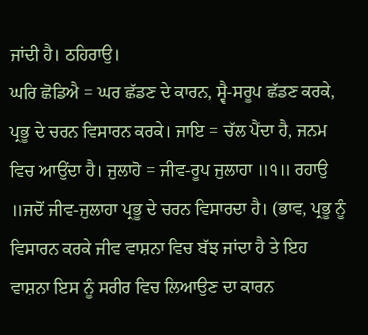ਜਾਂਦੀ ਹੈ। ਠਹਿਰਾਉ।
ਘਰਿ ਛੋਡਿਐ = ਘਰ ਛੱਡਣ ਦੇ ਕਾਰਨ, ਸ੍ਵੈ-ਸਰੂਪ ਛੱਡਣ ਕਰਕੇ, ਪ੍ਰਭੂ ਦੇ ਚਰਨ ਵਿਸਾਰਨ ਕਰਕੇ। ਜਾਇ = ਚੱਲ ਪੈਂਦਾ ਹੈ, ਜਨਮ ਵਿਚ ਆਉਂਦਾ ਹੈ। ਜੁਲਾਹੋ = ਜੀਵ-ਰੂਪ ਜੁਲਾਹਾ ॥੧॥ ਰਹਾਉ ॥ਜਦੋਂ ਜੀਵ-ਜੁਲਾਹਾ ਪ੍ਰਭੂ ਦੇ ਚਰਨ ਵਿਸਾਰਦਾ ਹੈ। (ਭਾਵ, ਪ੍ਰਭੂ ਨੂੰ ਵਿਸਾਰਨ ਕਰਕੇ ਜੀਵ ਵਾਸ਼ਨਾ ਵਿਚ ਬੱਝ ਜਾਂਦਾ ਹੈ ਤੇ ਇਹ ਵਾਸ਼ਨਾ ਇਸ ਨੂੰ ਸਰੀਰ ਵਿਚ ਲਿਆਉਣ ਦਾ ਕਾਰਨ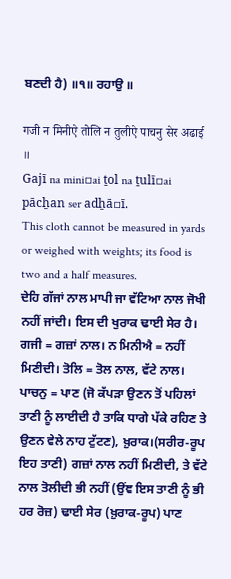ਬਣਦੀ ਹੈ) ॥੧॥ ਰਹਾਉ ॥

गजी न मिनीऐ तोलि न तुलीऐ पाचनु सेर अढाई ॥
Gajī na mini▫ai ṯol na ṯulī▫ai pācẖan ser adẖā▫ī.
This cloth cannot be measured in yards or weighed with weights; its food is two and a half measures.
ਦੇਹਿ ਗੱਜਾਂ ਨਾਲ ਮਾਪੀ ਜਾ ਵੱਟਿਆ ਨਾਲ ਜੋਖੀ ਨਹੀਂ ਜਾਂਦੀ। ਇਸ ਦੀ ਖੁਰਾਕ ਢਾਈ ਸੇਰ ਹੈ।
ਗਜੀ = ਗਜ਼ਾਂ ਨਾਲ। ਨ ਮਿਨੀਐ = ਨਹੀਂ ਮਿਣੀਦੀ। ਤੋਲਿ = ਤੋਲ ਨਾਲ, ਵੱਟੇ ਨਾਲ। ਪਾਚਨੁ = ਪਾਣ (ਜੋ ਕੱਪੜਾ ਉਣਨ ਤੋਂ ਪਹਿਲਾਂ ਤਾਣੀ ਨੂੰ ਲਾਈਦੀ ਹੈ ਤਾਕਿ ਧਾਗੇ ਪੱਕੇ ਰਹਿਣ ਤੇ ਉਣਨ ਵੇਲੇ ਨਾਹ ਟੁੱਟਣ), ਖ਼ੁਰਾਕ।(ਸਰੀਰ-ਰੂਪ ਇਹ ਤਾਣੀ) ਗਜ਼ਾਂ ਨਾਲ ਨਹੀਂ ਮਿਣੀਦੀ, ਤੇ ਵੱਟੇ ਨਾਲ ਤੋਲੀਦੀ ਭੀ ਨਹੀਂ (ਉਂਞ ਇਸ ਤਾਣੀ ਨੂੰ ਭੀ ਹਰ ਰੋਜ਼) ਢਾਈ ਸੇਰ (ਖ਼ੁਰਾਕ-ਰੂਪ) ਪਾਣ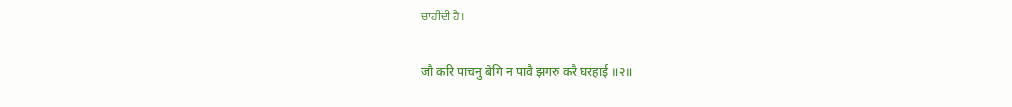ਚਾਹੀਦੀ ਹੈ।

जौ करि पाचनु बेगि न पावै झगरु करै घरहाई ॥२॥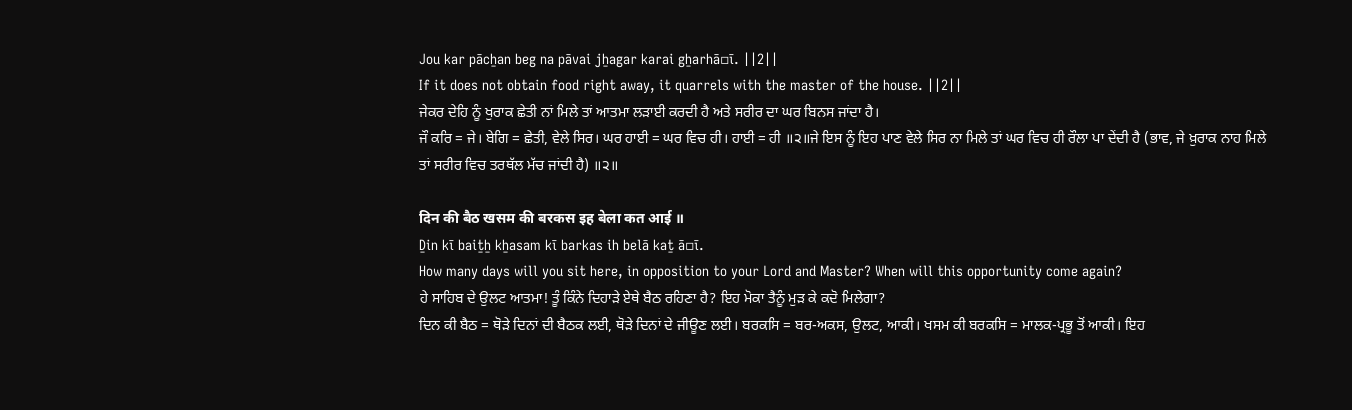Jou kar pācẖan beg na pāvai jẖagar karai gẖarhā▫ī. ||2||
If it does not obtain food right away, it quarrels with the master of the house. ||2||
ਜੇਕਰ ਦੇਹਿ ਨੂੰ ਖੁਰਾਕ ਛੇਤੀ ਨਾਂ ਮਿਲੇ ਤਾਂ ਆਤਮਾ ਲੜਾਈ ਕਰਦੀ ਹੈ ਅਤੇ ਸਰੀਰ ਦਾ ਘਰ ਬਿਨਸ ਜਾਂਦਾ ਹੈ।
ਜੌ ਕਰਿ = ਜੇ। ਬੇਗਿ = ਛੇਤੀ, ਵੇਲੇ ਸਿਰ। ਘਰ ਹਾਈ = ਘਰ ਵਿਚ ਹੀ। ਹਾਈ = ਹੀ ॥੨॥ਜੇ ਇਸ ਨੂੰ ਇਹ ਪਾਣ ਵੇਲੇ ਸਿਰ ਨਾ ਮਿਲੇ ਤਾਂ ਘਰ ਵਿਚ ਹੀ ਰੌਲਾ ਪਾ ਦੇਂਦੀ ਹੈ (ਭਾਵ, ਜੇ ਖ਼ੁਰਾਕ ਨਾਹ ਮਿਲੇ ਤਾਂ ਸਰੀਰ ਵਿਚ ਤਰਥੱਲ ਮੱਚ ਜਾਂਦੀ ਹੈ) ॥੨॥

दिन की बैठ खसम की बरकस इह बेला कत आई ॥
Ḏin kī baiṯẖ kẖasam kī barkas ih belā kaṯ ā▫ī.
How many days will you sit here, in opposition to your Lord and Master? When will this opportunity come again?
ਹੇ ਸਾਹਿਬ ਦੇ ਉਲਟ ਆਤਮਾ! ਤੂੰ ਕਿੰਨੇ ਦਿਹਾੜੇ ਏਥੇ ਬੈਠ ਰਹਿਣਾ ਹੈ? ਇਹ ਮੋਕਾ ਤੈਨੂੰ ਮੁੜ ਕੇ ਕਦੋ ਮਿਲੇਗਾ?
ਦਿਨ ਕੀ ਬੈਠ = ਥੋੜੇ ਦਿਨਾਂ ਦੀ ਬੈਠਕ ਲਈ, ਥੋੜੇ ਦਿਨਾਂ ਦੇ ਜੀਊਣ ਲਈ। ਬਰਕਸਿ = ਬਰ-ਅਕਸ, ਉਲਟ, ਆਕੀ। ਖਸਮ ਕੀ ਬਰਕਸਿ = ਮਾਲਕ-ਪ੍ਰਭੂ ਤੋਂ ਆਕੀ। ਇਹ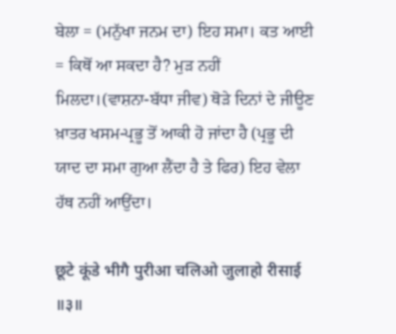ਬੇਲਾ = (ਮਨੁੱਖਾ ਜਨਮ ਦਾ) ਇਹ ਸਮਾ। ਕਤ ਆਈ = ਕਿਥੋਂ ਆ ਸਕਦਾ ਹੈ? ਮੁੜ ਨਹੀਂ ਮਿਲਦਾ।(ਵਾਸ਼ਨਾ-ਬੱਧਾ ਜੀਵ) ਥੋੜੇ ਦਿਨਾਂ ਦੇ ਜੀਊਣ ਖ਼ਾਤਰ ਖਸਮ-ਪ੍ਰਭੂ ਤੋਂ ਆਕੀ ਹੋ ਜਾਂਦਾ ਹੈ (ਪ੍ਰਭੂ ਦੀ ਯਾਦ ਦਾ ਸਮਾ ਗੁਆ ਲੈਂਦਾ ਹੈ ਤੇ ਫਿਰ) ਇਹ ਵੇਲਾ ਹੱਥ ਨਹੀਂ ਆਉਂਦਾ।

छूटे कूंडे भीगै पुरीआ चलिओ जुलाहो रीसाई ॥३॥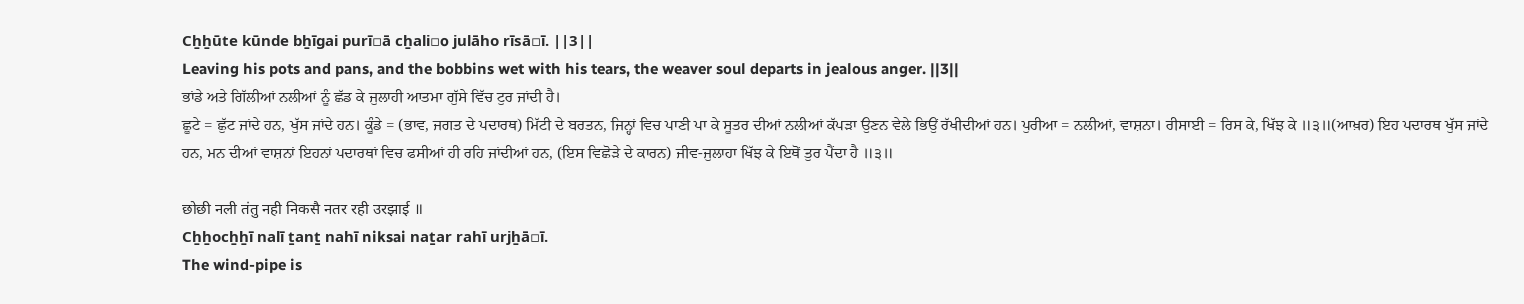Cẖẖūte kūnde bẖīgai purī▫ā cẖali▫o julāho rīsā▫ī. ||3||
Leaving his pots and pans, and the bobbins wet with his tears, the weaver soul departs in jealous anger. ||3||
ਭਾਂਡੇ ਅਤੇ ਗਿੱਲੀਆਂ ਨਲੀਆਂ ਨੂੰ ਛੱਡ ਕੇ ਜੁਲਾਹੀ ਆਤਮਾ ਗੁੱਸੇ ਵਿੱਚ ਟੁਰ ਜਾਂਦੀ ਹੈ।
ਛੂਟੇ = ਛੁੱਟ ਜਾਂਦੇ ਹਨ, ਖੁੱਸ ਜਾਂਦੇ ਹਨ। ਕੂੰਡੇ = (ਭਾਵ, ਜਗਤ ਦੇ ਪਦਾਰਥ) ਮਿੱਟੀ ਦੇ ਬਰਤਨ, ਜਿਨ੍ਹਾਂ ਵਿਚ ਪਾਣੀ ਪਾ ਕੇ ਸੂਤਰ ਦੀਆਂ ਨਲੀਆਂ ਕੱਪੜਾ ਉਣਨ ਵੇਲੇ ਭਿਉਂ ਰੱਖੀਦੀਆਂ ਹਨ। ਪੁਰੀਆ = ਨਲੀਆਂ, ਵਾਸ਼ਨਾ। ਰੀਸਾਈ = ਰਿਸ ਕੇ, ਖਿੱਝ ਕੇ ॥੩॥(ਆਖ਼ਰ) ਇਹ ਪਦਾਰਥ ਖੁੱਸ ਜਾਂਦੇ ਹਨ, ਮਨ ਦੀਆਂ ਵਾਸ਼ਨਾਂ ਇਹਨਾਂ ਪਦਾਰਥਾਂ ਵਿਚ ਫਸੀਆਂ ਹੀ ਰਹਿ ਜਾਂਦੀਆਂ ਹਨ, (ਇਸ ਵਿਛੋੜੇ ਦੇ ਕਾਰਨ) ਜੀਵ-ਜੁਲਾਹਾ ਖਿੱਝ ਕੇ ਇਥੋਂ ਤੁਰ ਪੈਂਦਾ ਹੈ ॥੩॥

छोछी नली तंतु नही निकसै नतर रही उरझाई ॥
Cẖẖocẖẖī nalī ṯanṯ nahī niksai naṯar rahī urjẖā▫ī.
The wind-pipe is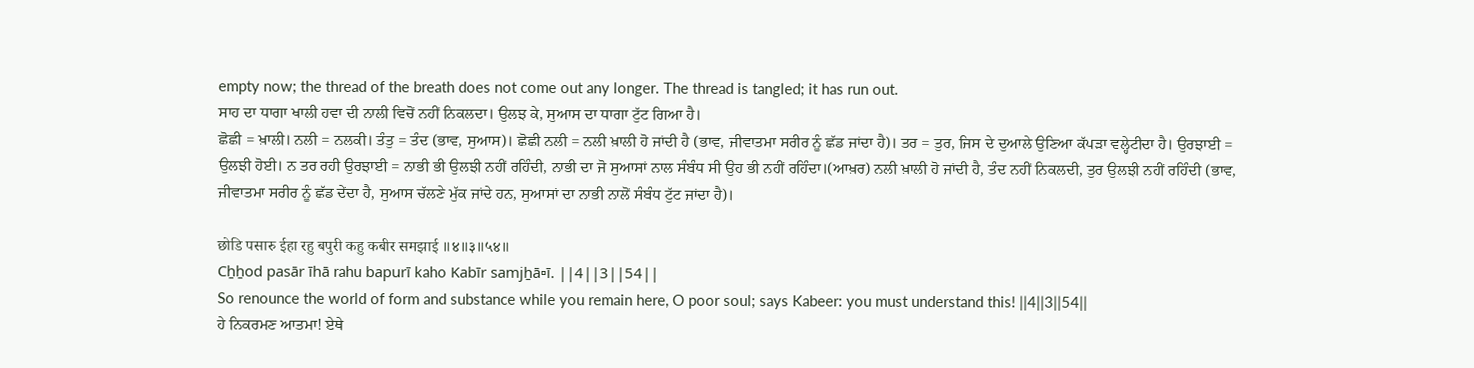empty now; the thread of the breath does not come out any longer. The thread is tangled; it has run out.
ਸਾਹ ਦਾ ਧਾਗਾ ਖਾਲੀ ਹਵਾ ਦੀ ਨਾਲੀ ਵਿਚੋਂ ਨਹੀਂ ਨਿਕਲਦਾ। ਉਲਝ ਕੇ, ਸੁਆਸ ਦਾ ਧਾਗਾ ਟੁੱਟ ਗਿਆ ਹੈ।
ਛੋਛੀ = ਖ਼ਾਲੀ। ਨਲੀ = ਨਲਕੀ। ਤੰਤੁ = ਤੰਦ (ਭਾਵ, ਸੁਆਸ)। ਛੋਛੀ ਨਲੀ = ਨਲੀ ਖ਼ਾਲੀ ਹੋ ਜਾਂਦੀ ਹੈ (ਭਾਵ, ਜੀਵਾਤਮਾ ਸਰੀਰ ਨੂੰ ਛੱਡ ਜਾਂਦਾ ਹੈ)। ਤਰ = ਤੁਰ, ਜਿਸ ਦੇ ਦੁਆਲੇ ਉਣਿਆ ਕੱਪੜਾ ਵਲ੍ਹੇਟੀਦਾ ਹੈ। ਉਰਝਾਈ = ਉਲਝੀ ਹੋਈ। ਨ ਤਰ ਰਹੀ ਉਰਝਾਈ = ਨਾਭੀ ਭੀ ਉਲਝੀ ਨਹੀਂ ਰਹਿੰਦੀ, ਨਾਭੀ ਦਾ ਜੋ ਸੁਆਸਾਂ ਨਾਲ ਸੰਬੰਧ ਸੀ ਉਹ ਭੀ ਨਹੀਂ ਰਹਿੰਦਾ।(ਆਖ਼ਰ) ਨਲੀ ਖ਼ਾਲੀ ਹੋ ਜਾਂਦੀ ਹੈ, ਤੰਦ ਨਹੀਂ ਨਿਕਲਦੀ, ਤੁਰ ਉਲਝੀ ਨਹੀਂ ਰਹਿੰਦੀ (ਭਾਵ, ਜੀਵਾਤਮਾ ਸਰੀਰ ਨੂੰ ਛੱਡ ਦੇਂਦਾ ਹੈ, ਸੁਆਸ ਚੱਲਣੇ ਮੁੱਕ ਜਾਂਦੇ ਹਨ, ਸੁਆਸਾਂ ਦਾ ਨਾਭੀ ਨਾਲੋਂ ਸੰਬੰਧ ਟੁੱਟ ਜਾਂਦਾ ਹੈ)।

छोडि पसारु ईहा रहु बपुरी कहु कबीर समझाई ॥४॥३॥५४॥
Cẖẖod pasār īhā rahu bapurī kaho Kabīr samjẖā▫ī. ||4||3||54||
So renounce the world of form and substance while you remain here, O poor soul; says Kabeer: you must understand this! ||4||3||54||
ਹੇ ਨਿਕਰਮਣ ਆਤਮਾ! ਏਥੇ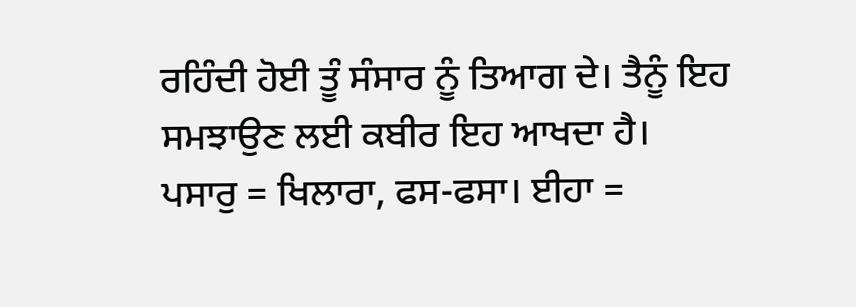ਰਹਿੰਦੀ ਹੋਈ ਤੂੰ ਸੰਸਾਰ ਨੂੰ ਤਿਆਗ ਦੇ। ਤੈਨੂੰ ਇਹ ਸਮਝਾਉਣ ਲਈ ਕਬੀਰ ਇਹ ਆਖਦਾ ਹੈ।
ਪਸਾਰੁ = ਖਿਲਾਰਾ, ਫਸ-ਫਸਾ। ਈਹਾ =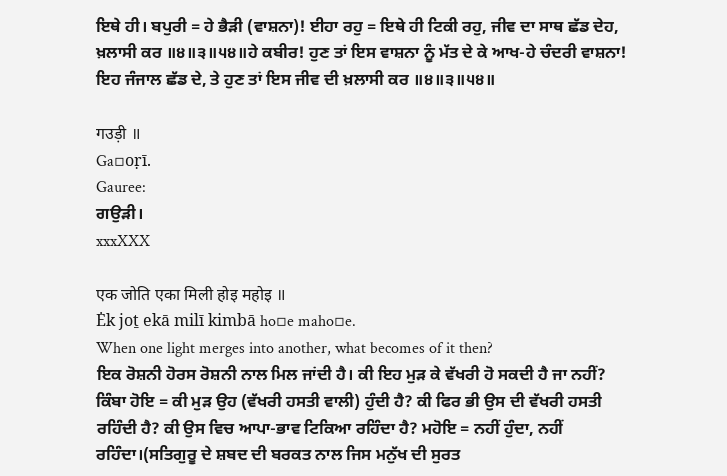ਇਥੇ ਹੀ। ਬਪੁਰੀ = ਹੇ ਭੈੜੀ (ਵਾਸ਼ਨਾ)! ਈਹਾ ਰਹੁ = ਇਥੇ ਹੀ ਟਿਕੀ ਰਹੁ, ਜੀਵ ਦਾ ਸਾਥ ਛੱਡ ਦੇਹ, ਖ਼ਲਾਸੀ ਕਰ ॥੪॥੩॥੫੪॥ਹੇ ਕਬੀਰ! ਹੁਣ ਤਾਂ ਇਸ ਵਾਸ਼ਨਾ ਨੂੰ ਮੱਤ ਦੇ ਕੇ ਆਖ-ਹੇ ਚੰਦਰੀ ਵਾਸ਼ਨਾ! ਇਹ ਜੰਜਾਲ ਛੱਡ ਦੇ, ਤੇ ਹੁਣ ਤਾਂ ਇਸ ਜੀਵ ਦੀ ਖ਼ਲਾਸੀ ਕਰ ॥੪॥੩॥੫੪॥

गउड़ी ॥
Ga▫oṛī.
Gauree:
ਗਉੜੀ।
xxxXXX

एक जोति एका मिली होइ महोइ ॥
Ėk joṯ ekā milī kimbā ho▫e maho▫e.
When one light merges into another, what becomes of it then?
ਇਕ ਰੋਸ਼ਨੀ ਹੋਰਸ ਰੋਸ਼ਨੀ ਨਾਲ ਮਿਲ ਜਾਂਦੀ ਹੈ। ਕੀ ਇਹ ਮੁੜ ਕੇ ਵੱਖਰੀ ਹੋ ਸਕਦੀ ਹੈ ਜਾ ਨਹੀਂ?
ਕਿੰਬਾ ਹੋਇ = ਕੀ ਮੁੜ ਉਹ (ਵੱਖਰੀ ਹਸਤੀ ਵਾਲੀ) ਹੁੰਦੀ ਹੈ? ਕੀ ਫਿਰ ਭੀ ਉਸ ਦੀ ਵੱਖਰੀ ਹਸਤੀ ਰਹਿੰਦੀ ਹੈ? ਕੀ ਉਸ ਵਿਚ ਆਪਾ-ਭਾਵ ਟਿਕਿਆ ਰਹਿੰਦਾ ਹੈ? ਮਹੋਇ = ਨਹੀਂ ਹੁੰਦਾ, ਨਹੀਂ ਰਹਿੰਦਾ।(ਸਤਿਗੁਰੂ ਦੇ ਸ਼ਬਦ ਦੀ ਬਰਕਤ ਨਾਲ ਜਿਸ ਮਨੁੱਖ ਦੀ ਸੁਰਤ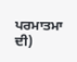ਪਰਮਾਤਮਾ ਦੀ)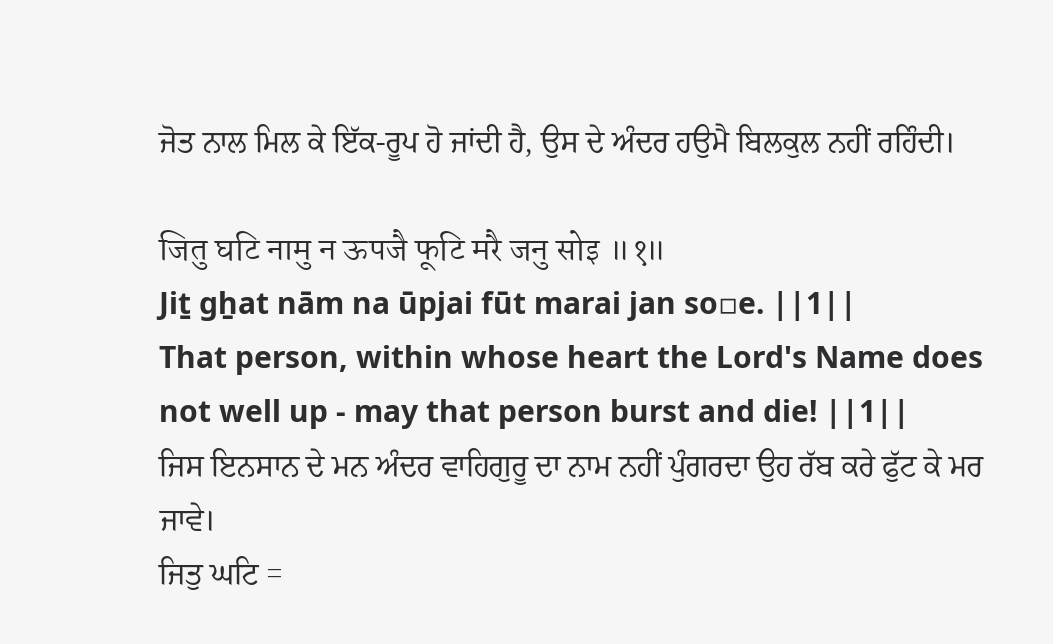ਜੋਤ ਨਾਲ ਮਿਲ ਕੇ ਇੱਕ-ਰੂਪ ਹੋ ਜਾਂਦੀ ਹੈ, ਉਸ ਦੇ ਅੰਦਰ ਹਉਮੈ ਬਿਲਕੁਲ ਨਹੀਂ ਰਹਿੰਦੀ।

जितु घटि नामु न ऊपजै फूटि मरै जनु सोइ ॥१॥
Jiṯ gẖat nām na ūpjai fūt marai jan so▫e. ||1||
That person, within whose heart the Lord's Name does not well up - may that person burst and die! ||1||
ਜਿਸ ਇਨਸਾਨ ਦੇ ਮਨ ਅੰਦਰ ਵਾਹਿਗੁਰੂ ਦਾ ਨਾਮ ਨਹੀਂ ਪੁੰਗਰਦਾ ਉਹ ਰੱਬ ਕਰੇ ਫੁੱਟ ਕੇ ਮਰ ਜਾਵੇ।
ਜਿਤੁ ਘਟਿ =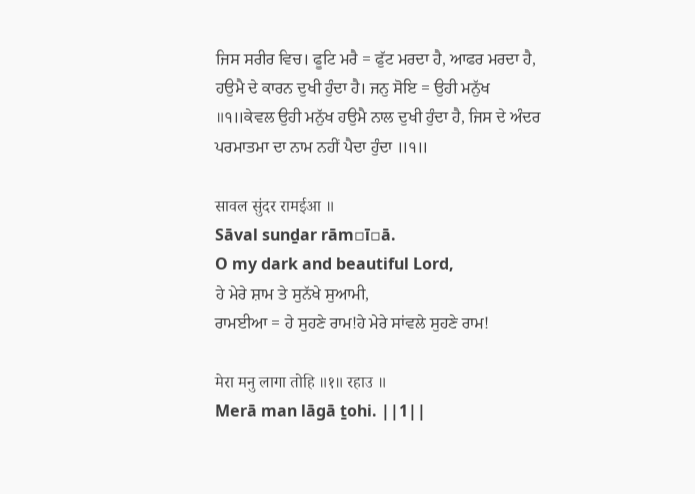ਜਿਸ ਸਰੀਰ ਵਿਚ। ਫੂਟਿ ਮਰੈ = ਫੁੱਟ ਮਰਦਾ ਹੈ, ਆਫਰ ਮਰਦਾ ਹੈ, ਹਉਮੈ ਦੇ ਕਾਰਨ ਦੁਖੀ ਹੁੰਦਾ ਹੈ। ਜਨੁ ਸੋਇ = ਉਹੀ ਮਨੁੱਖ ॥੧॥ਕੇਵਲ ਉਹੀ ਮਨੁੱਖ ਹਉਮੈ ਨਾਲ ਦੁਖੀ ਹੁੰਦਾ ਹੈ, ਜਿਸ ਦੇ ਅੰਦਰ ਪਰਮਾਤਮਾ ਦਾ ਨਾਮ ਨਹੀਂ ਪੈਦਾ ਹੁੰਦਾ ॥੧॥

सावल सुंदर रामईआ ॥
Sāval sunḏar rām▫ī▫ā.
O my dark and beautiful Lord,
ਹੇ ਮੇਰੇ ਸ਼ਾਮ ਤੇ ਸੁਨੱਖੇ ਸੁਆਮੀ,
ਰਾਮਈਆ = ਹੇ ਸੁਹਣੇ ਰਾਮ!ਹੇ ਮੇਰੇ ਸਾਂਵਲੇ ਸੁਹਣੇ ਰਾਮ!

मेरा मनु लागा तोहि ॥१॥ रहाउ ॥
Merā man lāgā ṯohi. ||1||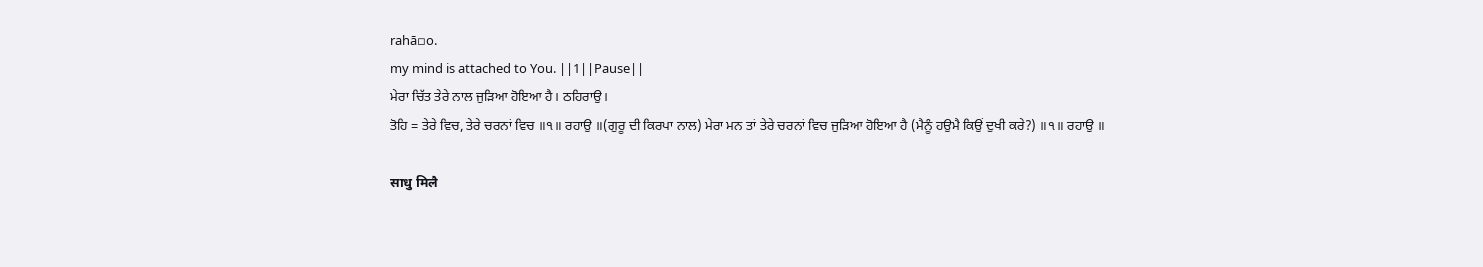rahā▫o.
my mind is attached to You. ||1||Pause||
ਮੇਰਾ ਚਿੱਤ ਤੇਰੇ ਨਾਲ ਜੁੜਿਆ ਹੋਇਆ ਹੈ। ਠਹਿਰਾਉ।
ਤੋਹਿ = ਤੇਰੇ ਵਿਚ, ਤੇਰੇ ਚਰਨਾਂ ਵਿਚ ॥੧॥ ਰਹਾਉ ॥(ਗੁਰੂ ਦੀ ਕਿਰਪਾ ਨਾਲ) ਮੇਰਾ ਮਨ ਤਾਂ ਤੇਰੇ ਚਰਨਾਂ ਵਿਚ ਜੁੜਿਆ ਹੋਇਆ ਹੈ (ਮੈਨੂੰ ਹਉਮੈ ਕਿਉਂ ਦੁਖੀ ਕਰੇ?) ॥੧॥ ਰਹਾਉ ॥

साधु मिलै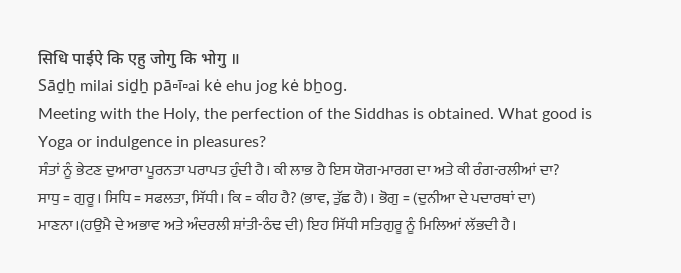सिधि पाईऐ कि एहु जोगु कि भोगु ॥
Sāḏẖ milai siḏẖ pā▫ī▫ai kė ehu jog kė bẖog.
Meeting with the Holy, the perfection of the Siddhas is obtained. What good is Yoga or indulgence in pleasures?
ਸੰਤਾਂ ਨੂੰ ਭੇਟਣ ਦੁਆਰਾ ਪੂਰਨਤਾ ਪਰਾਪਤ ਹੁੰਦੀ ਹੈ। ਕੀ ਲਾਭ ਹੈ ਇਸ ਯੋਗ-ਮਾਰਗ ਦਾ ਅਤੇ ਕੀ ਰੰਗ-ਰਲੀਆਂ ਦਾ?
ਸਾਧੁ = ਗੁਰੂ। ਸਿਧਿ = ਸਫਲਤਾ, ਸਿੱਧੀ। ਕਿ = ਕੀਹ ਹੈ? (ਭਾਵ, ਤੁੱਛ ਹੈ)। ਭੋਗੁ = (ਦੁਨੀਆ ਦੇ ਪਦਾਰਥਾਂ ਦਾ) ਮਾਣਨਾ।(ਹਉਮੈ ਦੇ ਅਭਾਵ ਅਤੇ ਅੰਦਰਲੀ ਸ਼ਾਂਤੀ-ਠੰਢ ਦੀ) ਇਹ ਸਿੱਧੀ ਸਤਿਗੁਰੂ ਨੂੰ ਮਿਲਿਆਂ ਲੱਭਦੀ ਹੈ।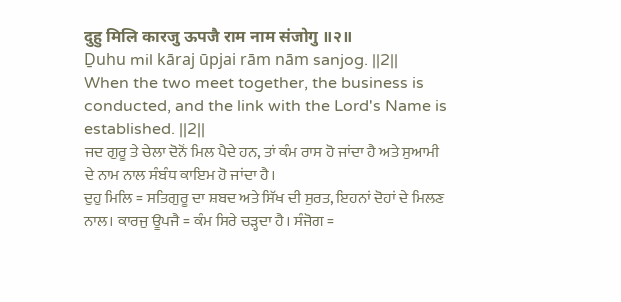दुहु मिलि कारजु ऊपजै राम नाम संजोगु ॥२॥
Ḏuhu mil kāraj ūpjai rām nām sanjog. ||2||
When the two meet together, the business is conducted, and the link with the Lord's Name is established. ||2||
ਜਦ ਗੁਰੂ ਤੇ ਚੇਲਾ ਦੋਨੋਂ ਮਿਲ ਪੈਦੇ ਹਨ, ਤਾਂ ਕੰਮ ਰਾਸ ਹੋ ਜਾਂਦਾ ਹੈ ਅਤੇ ਸੁਆਮੀ ਦੇ ਨਾਮ ਨਾਲ ਸੰਬੰਧ ਕਾਇਮ ਹੋ ਜਾਂਦਾ ਹੈ।
ਦੁਹੁ ਮਿਲਿ = ਸਤਿਗੁਰੂ ਦਾ ਸ਼ਬਦ ਅਤੇ ਸਿੱਖ ਦੀ ਸੁਰਤ, ਇਹਨਾਂ ਦੋਹਾਂ ਦੇ ਮਿਲਣ ਨਾਲ। ਕਾਰਜੁ ਊਪਜੈ = ਕੰਮ ਸਿਰੇ ਚੜ੍ਹਦਾ ਹੈ। ਸੰਜੋਗ =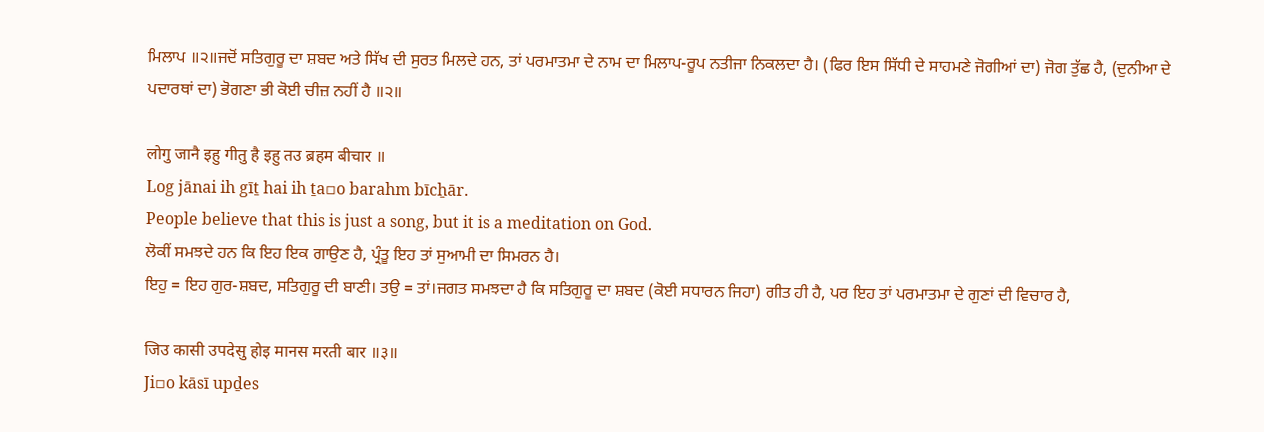ਮਿਲਾਪ ॥੨॥ਜਦੋਂ ਸਤਿਗੁਰੂ ਦਾ ਸ਼ਬਦ ਅਤੇ ਸਿੱਖ ਦੀ ਸੁਰਤ ਮਿਲਦੇ ਹਨ, ਤਾਂ ਪਰਮਾਤਮਾ ਦੇ ਨਾਮ ਦਾ ਮਿਲਾਪ-ਰੂਪ ਨਤੀਜਾ ਨਿਕਲਦਾ ਹੈ। (ਫਿਰ ਇਸ ਸਿੱਧੀ ਦੇ ਸਾਹਮਣੇ ਜੋਗੀਆਂ ਦਾ) ਜੋਗ ਤੁੱਛ ਹੈ, (ਦੁਨੀਆ ਦੇ ਪਦਾਰਥਾਂ ਦਾ) ਭੋਗਣਾ ਭੀ ਕੋਈ ਚੀਜ਼ ਨਹੀਂ ਹੈ ॥੨॥

लोगु जानै इहु गीतु है इहु तउ ब्रहम बीचार ॥
Log jānai ih gīṯ hai ih ṯa▫o barahm bīcẖār.
People believe that this is just a song, but it is a meditation on God.
ਲੋਕੀਂ ਸਮਝਦੇ ਹਨ ਕਿ ਇਹ ਇਕ ਗਾਉਣ ਹੈ, ਪ੍ਰੰਤੂ ਇਹ ਤਾਂ ਸੁਆਮੀ ਦਾ ਸਿਮਰਨ ਹੈ।
ਇਹੁ = ਇਹ ਗੁਰ-ਸ਼ਬਦ, ਸਤਿਗੁਰੂ ਦੀ ਬਾਣੀ। ਤਉ = ਤਾਂ।ਜਗਤ ਸਮਝਦਾ ਹੈ ਕਿ ਸਤਿਗੁਰੂ ਦਾ ਸ਼ਬਦ (ਕੋਈ ਸਧਾਰਨ ਜਿਹਾ) ਗੀਤ ਹੀ ਹੈ, ਪਰ ਇਹ ਤਾਂ ਪਰਮਾਤਮਾ ਦੇ ਗੁਣਾਂ ਦੀ ਵਿਚਾਰ ਹੈ,

जिउ कासी उपदेसु होइ मानस मरती बार ॥३॥
Ji▫o kāsī upḏes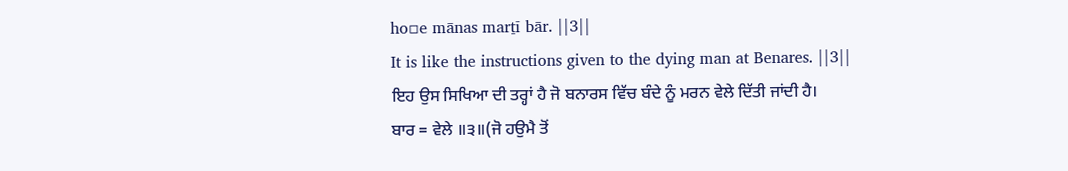ho▫e mānas marṯī bār. ||3||
It is like the instructions given to the dying man at Benares. ||3||
ਇਹ ਉਸ ਸਿਖਿਆ ਦੀ ਤਰ੍ਹਾਂ ਹੈ ਜੋ ਬਨਾਰਸ ਵਿੱਚ ਬੰਦੇ ਨੂੰ ਮਰਨ ਵੇਲੇ ਦਿੱਤੀ ਜਾਂਦੀ ਹੈ।
ਬਾਰ = ਵੇਲੇ ॥੩॥(ਜੋ ਹਉਮੈ ਤੋਂ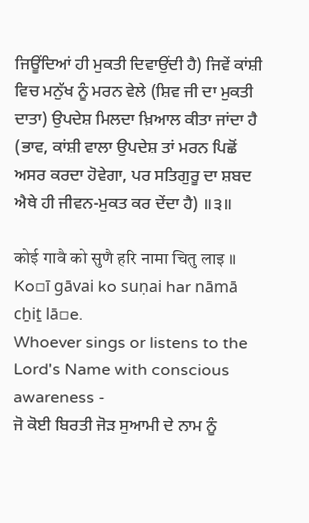ਜਿਊਂਦਿਆਂ ਹੀ ਮੁਕਤੀ ਦਿਵਾਉਂਦੀ ਹੈ) ਜਿਵੇਂ ਕਾਂਸ਼ੀ ਵਿਚ ਮਨੁੱਖ ਨੂੰ ਮਰਨ ਵੇਲੇ (ਸ਼ਿਵ ਜੀ ਦਾ ਮੁਕਤੀ ਦਾਤਾ) ਉਪਦੇਸ਼ ਮਿਲਦਾ ਖ਼ਿਆਲ ਕੀਤਾ ਜਾਂਦਾ ਹੈ (ਭਾਵ, ਕਾਂਸ਼ੀ ਵਾਲਾ ਉਪਦੇਸ਼ ਤਾਂ ਮਰਨ ਪਿਛੋਂ ਅਸਰ ਕਰਦਾ ਹੋਵੇਗਾ, ਪਰ ਸਤਿਗੁਰੂ ਦਾ ਸ਼ਬਦ ਐਥੇ ਹੀ ਜੀਵਨ-ਮੁਕਤ ਕਰ ਦੇਂਦਾ ਹੈ) ॥੩॥

कोई गावै को सुणै हरि नामा चितु लाइ ॥
Ko▫ī gāvai ko suṇai har nāmā cẖiṯ lā▫e.
Whoever sings or listens to the Lord's Name with conscious awareness -
ਜੋ ਕੋਈ ਬਿਰਤੀ ਜੋੜ ਸੁਆਮੀ ਦੇ ਨਾਮ ਨੂੰ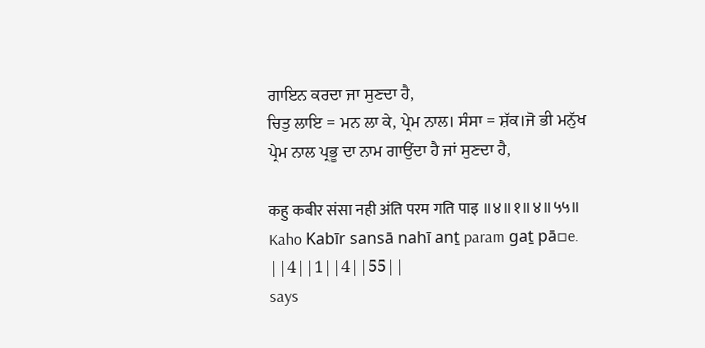ਗਾਇਨ ਕਰਦਾ ਜਾ ਸੁਣਦਾ ਹੈ,
ਚਿਤੁ ਲਾਇ = ਮਨ ਲਾ ਕੇ, ਪ੍ਰੇਮ ਨਾਲ। ਸੰਸਾ = ਸ਼ੱਕ।ਜੋ ਭੀ ਮਨੁੱਖ ਪ੍ਰੇਮ ਨਾਲ ਪ੍ਰਭੂ ਦਾ ਨਾਮ ਗਾਉਂਦਾ ਹੈ ਜਾਂ ਸੁਣਦਾ ਹੈ,

कहु कबीर संसा नही अंति परम गति पाइ ॥४॥१॥४॥५५॥
Kaho Kabīr sansā nahī anṯ param gaṯ pā▫e. ||4||1||4||55||
says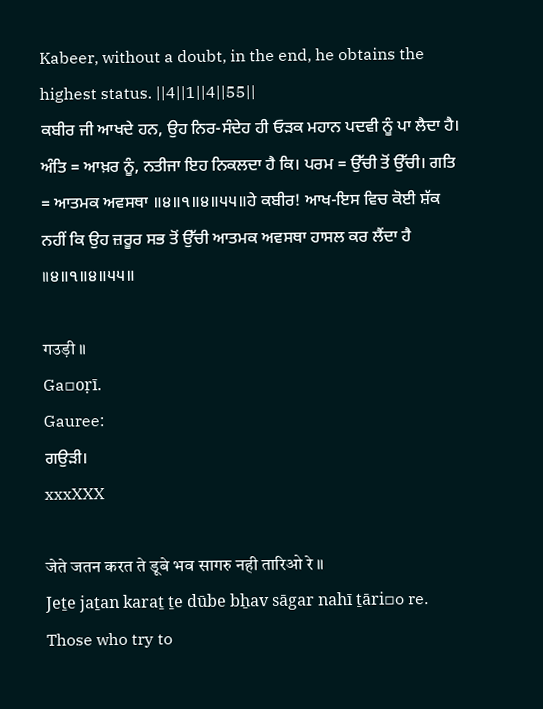Kabeer, without a doubt, in the end, he obtains the highest status. ||4||1||4||55||
ਕਬੀਰ ਜੀ ਆਖਦੇ ਹਨ, ਉਹ ਨਿਰ-ਸੰਦੇਹ ਹੀ ਓੜਕ ਮਹਾਨ ਪਦਵੀ ਨੂੰ ਪਾ ਲੈਦਾ ਹੈ।
ਅੰਤਿ = ਆਖ਼ਰ ਨੂੰ, ਨਤੀਜਾ ਇਹ ਨਿਕਲਦਾ ਹੈ ਕਿ। ਪਰਮ = ਉੱਚੀ ਤੋਂ ਉੱਚੀ। ਗਤਿ = ਆਤਮਕ ਅਵਸਥਾ ॥੪॥੧॥੪॥੫੫॥ਹੇ ਕਬੀਰ! ਆਖ-ਇਸ ਵਿਚ ਕੋਈ ਸ਼ੱਕ ਨਹੀਂ ਕਿ ਉਹ ਜ਼ਰੂਰ ਸਭ ਤੋਂ ਉੱਚੀ ਆਤਮਕ ਅਵਸਥਾ ਹਾਸਲ ਕਰ ਲੈਂਦਾ ਹੈ ॥੪॥੧॥੪॥੫੫॥

गउड़ी ॥
Ga▫oṛī.
Gauree:
ਗਉੜੀ।
xxxXXX

जेते जतन करत ते डूबे भव सागरु नही तारिओ रे ॥
Jeṯe jaṯan karaṯ ṯe dūbe bẖav sāgar nahī ṯāri▫o re.
Those who try to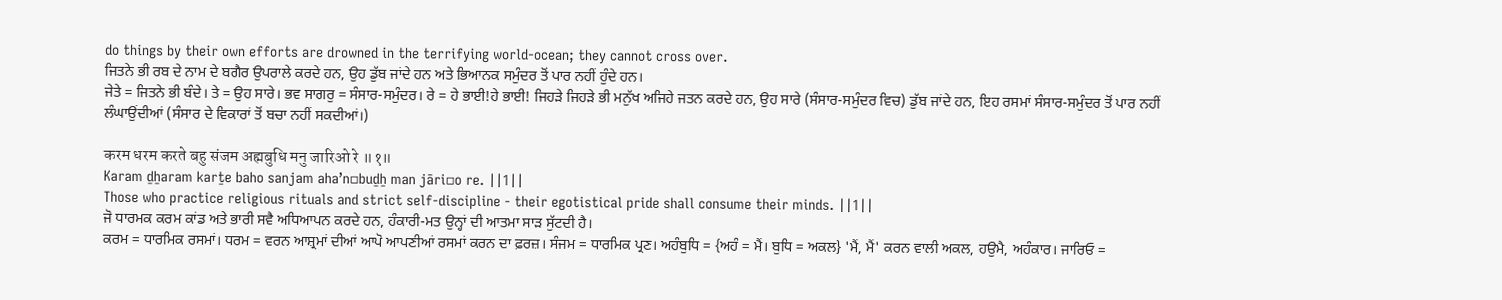do things by their own efforts are drowned in the terrifying world-ocean; they cannot cross over.
ਜਿਤਨੇ ਭੀ ਰਬ ਦੇ ਨਾਮ ਦੇ ਬਗੈਰ ਉਪਰਾਲੇ ਕਰਦੇ ਹਨ, ਉਹ ਡੁੱਬ ਜਾਂਦੇ ਹਨ ਅਤੇ ਭਿਆਨਕ ਸਮੁੰਦਰ ਤੋਂ ਪਾਰ ਨਹੀਂ ਹੁੰਦੇ ਹਨ।
ਜੇਤੇ = ਜਿਤਨੇ ਭੀ ਬੰਦੇ। ਤੇ = ਉਹ ਸਾਰੇ। ਭਵ ਸਾਗਰੁ = ਸੰਸਾਰ-ਸਮੁੰਦਰ। ਰੇ = ਹੇ ਭਾਈ!ਹੇ ਭਾਈ! ਜਿਹੜੇ ਜਿਹੜੇ ਭੀ ਮਨੁੱਖ ਅਜਿਹੇ ਜਤਨ ਕਰਦੇ ਹਨ, ਉਹ ਸਾਰੇ (ਸੰਸਾਰ-ਸਮੁੰਦਰ ਵਿਚ) ਡੁੱਬ ਜਾਂਦੇ ਹਨ, ਇਹ ਰਸਮਾਂ ਸੰਸਾਰ-ਸਮੁੰਦਰ ਤੋਂ ਪਾਰ ਨਹੀਂ ਲੰਘਾਉਂਦੀਆਂ (ਸੰਸਾਰ ਦੇ ਵਿਕਾਰਾਂ ਤੋਂ ਬਚਾ ਨਹੀਂ ਸਕਦੀਆਂ।)

करम धरम करते बहु संजम अह्मबुधि मनु जारिओ रे ॥१॥
Karam ḏẖaram karṯe baho sanjam ahaʼn▫buḏẖ man jāri▫o re. ||1||
Those who practice religious rituals and strict self-discipline - their egotistical pride shall consume their minds. ||1||
ਜੋ ਧਾਰਮਕ ਕਰਮ ਕਾਂਡ ਅਤੇ ਭਾਰੀ ਸਵੈ ਅਧਿਆਪਨ ਕਰਦੇ ਹਨ, ਹੰਕਾਰੀ-ਮਤ ਉਨ੍ਹਾਂ ਦੀ ਆਤਮਾ ਸਾੜ ਸੁੱਟਦੀ ਹੈ।
ਕਰਮ = ਧਾਰਮਿਕ ਰਸਮਾਂ। ਧਰਮ = ਵਰਨ ਆਸ਼੍ਰਮਾਂ ਦੀਆਂ ਆਪੋ ਆਪਣੀਆਂ ਰਸਮਾਂ ਕਰਨ ਦਾ ਫ਼ਰਜ਼। ਸੰਜਮ = ਧਾਰਮਿਕ ਪ੍ਰਣ। ਅਹੰਬੁਧਿ = {ਅਹੰ = ਮੈਂ। ਬੁਧਿ = ਅਕਲ} 'ਮੈਂ, ਮੈਂ' ਕਰਨ ਵਾਲੀ ਅਕਲ, ਹਉਮੈ, ਅਹੰਕਾਰ। ਜਾਰਿਓ =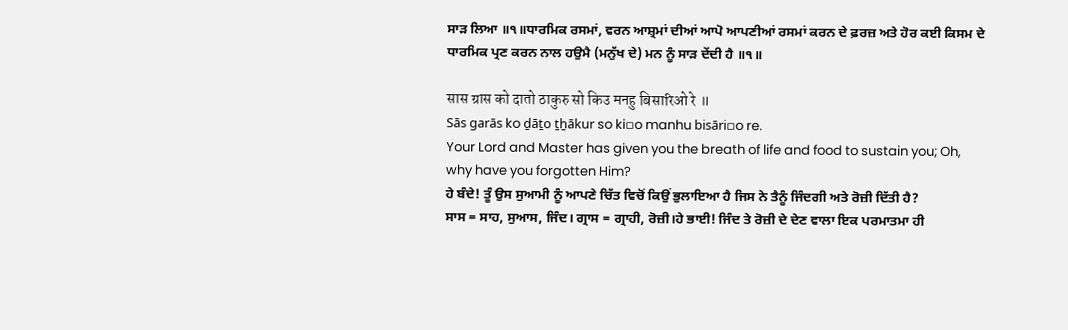ਸਾੜ ਲਿਆ ॥੧॥ਧਾਰਮਿਕ ਰਸਮਾਂ, ਵਰਨ ਆਸ਼੍ਰਮਾਂ ਦੀਆਂ ਆਪੋ ਆਪਣੀਆਂ ਰਸਮਾਂ ਕਰਨ ਦੇ ਫ਼ਰਜ਼ ਅਤੇ ਹੋਰ ਕਈ ਕਿਸਮ ਦੇ ਧਾਰਮਿਕ ਪ੍ਰਣ ਕਰਨ ਨਾਲ ਹਉਮੈ (ਮਨੁੱਖ ਦੇ) ਮਨ ਨੂੰ ਸਾੜ ਦੇਂਦੀ ਹੈ ॥੧॥

सास ग्रास को दातो ठाकुरु सो किउ मनहु बिसारिओ रे ॥
Sās garās ko ḏāṯo ṯẖākur so ki▫o manhu bisāri▫o re.
Your Lord and Master has given you the breath of life and food to sustain you; Oh, why have you forgotten Him?
ਹੇ ਬੰਦੇ! ਤੂੰ ਉਸ ਸੁਆਮੀ ਨੂੰ ਆਪਣੇ ਚਿੱਤ ਵਿਚੋਂ ਕਿਉਂ ਭੁਲਾਇਆ ਹੈ ਜਿਸ ਨੇ ਤੈਨੂੰ ਜਿੰਦਗੀ ਅਤੇ ਰੋਜ਼ੀ ਦਿੱਤੀ ਹੈ?
ਸਾਸ = ਸਾਹ, ਸੁਆਸ, ਜਿੰਦ। ਗ੍ਰਾਸ = ਗ੍ਰਾਹੀ, ਰੋਜ਼ੀ।ਹੇ ਭਾਈ! ਜਿੰਦ ਤੇ ਰੋਜ਼ੀ ਦੇ ਦੇਣ ਵਾਲਾ ਇਕ ਪਰਮਾਤਮਾ ਹੀ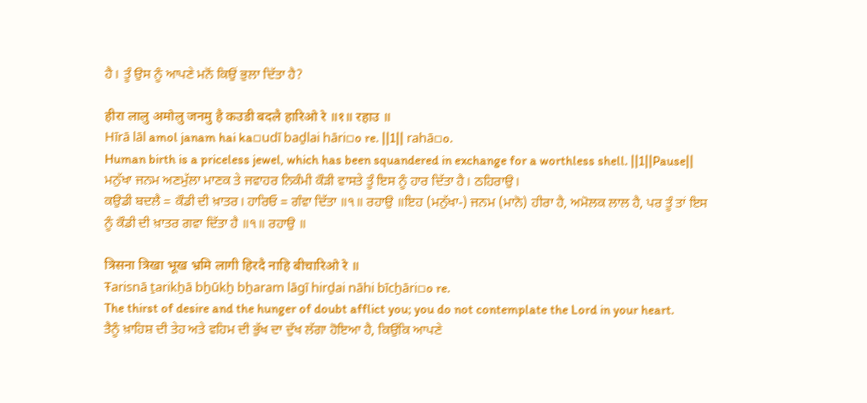ਹੈ। ਤੂੰ ਉਸ ਨੂੰ ਆਪਣੇ ਮਨੋਂ ਕਿਉਂ ਭੁਲਾ ਦਿੱਤਾ ਹੈ?

हीरा लालु अमोलु जनमु है कउडी बदलै हारिओ रे ॥१॥ रहाउ ॥
Hīrā lāl amol janam hai ka▫udī baḏlai hāri▫o re. ||1|| rahā▫o.
Human birth is a priceless jewel, which has been squandered in exchange for a worthless shell. ||1||Pause||
ਮਨੁੱਖਾ ਜਨਮ ਅਣਮੁੱਲਾ ਮਾਣਕ ਤੇ ਜਵਾਹਰ ਨਿਕੰਮੀ ਕੌੜੀ ਵਾਸਤੇ ਤੂੰ ਇਸ ਨੂੰ ਹਾਰ ਦਿੱਤਾ ਹੈ। ਠਹਿਰਾਉ।
ਕਉਡੀ ਬਦਲੈ = ਕੌਡੀ ਦੀ ਖ਼ਾਤਰ। ਹਾਰਿਓ = ਗੰਵਾ ਦਿੱਤਾ ॥੧॥ ਰਹਾਉ ॥ਇਹ (ਮਨੁੱਖਾ-) ਜਨਮ (ਮਾਨੋ) ਹੀਰਾ ਹੈ, ਅਮੋਲਕ ਲਾਲ ਹੈ, ਪਰ ਤੂੰ ਤਾਂ ਇਸ ਨੂੰ ਕੌਡੀ ਦੀ ਖ਼ਾਤਰ ਗਵਾ ਦਿੱਤਾ ਹੈ ॥੧॥ ਰਹਾਉ ॥

त्रिसना त्रिखा भूख भ्रमि लागी हिरदै नाहि बीचारिओ रे ॥
Ŧarisnā ṯarikẖā bẖūkẖ bẖaram lāgī hirḏai nāhi bīcẖāri▫o re.
The thirst of desire and the hunger of doubt afflict you; you do not contemplate the Lord in your heart.
ਤੈਨੂੰ ਖ਼ਾਹਿਸ਼ ਦੀ ਤੇਹ ਅਤੇ ਵਹਿਮ ਦੀ ਭੁੱਖ ਦਾ ਦੁੱਖ ਲੱਗਾ ਹੋਇਆ ਹੈ, ਕਿਉਂਕਿ ਆਪਣੇ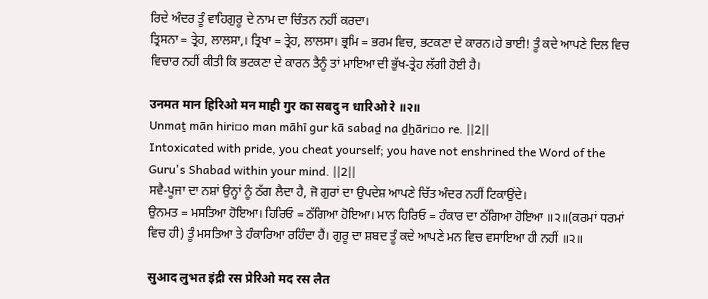ਰਿਦੇ ਅੰਦਰ ਤੂੰ ਵਾਹਿਗੁਰੂ ਦੇ ਨਾਮ ਦਾ ਚਿੰਤਨ ਨਹੀਂ ਕਰਦਾ।
ਤ੍ਰਿਸਨਾ = ਤ੍ਰੇਹ, ਲਾਲਸਾ,। ਤ੍ਰਿਖਾ = ਤ੍ਰੇਹ, ਲਾਲਸਾ। ਭ੍ਰਮਿ = ਭਰਮ ਵਿਚ, ਭਟਕਣਾ ਦੇ ਕਾਰਨ।ਹੇ ਭਾਈ! ਤੂੰ ਕਦੇ ਆਪਣੇ ਦਿਲ ਵਿਚ ਵਿਚਾਰ ਨਹੀਂ ਕੀਤੀ ਕਿ ਭਟਕਣਾ ਦੇ ਕਾਰਨ ਤੈਨੂੰ ਤਾਂ ਮਾਇਆ ਦੀ ਭੁੱਖ-ਤ੍ਰੇਹ ਲੱਗੀ ਹੋਈ ਹੈ।

उनमत मान हिरिओ मन माही गुर का सबदु न धारिओ रे ॥२॥
Unmaṯ mān hiri▫o man māhī gur kā sabaḏ na ḏẖāri▫o re. ||2||
Intoxicated with pride, you cheat yourself; you have not enshrined the Word of the Guru's Shabad within your mind. ||2||
ਸਵੈ-ਪੂਜਾ ਦਾ ਨਸ਼ਾਂ ਉਨ੍ਹਾਂ ਨੂੰ ਠੱਗ ਲੈਦਾ ਹੈ, ਜੋ ਗੁਰਾਂ ਦਾ ਉਪਦੇਸ਼ ਆਪਣੇ ਚਿੱਤ ਅੰਦਰ ਨਹੀਂ ਟਿਕਾਉਂਦੇ।
ਉਨਮਤ = ਮਸਤਿਆ ਹੋਇਆ। ਹਿਰਿਓ = ਠੱਗਿਆ ਹੋਇਆ। ਮਾਨ ਹਿਰਿਓ = ਹੰਕਾਰ ਦਾ ਠੱਗਿਆ ਹੋਇਆ ॥੨॥(ਕਰਮਾਂ ਧਰਮਾਂ ਵਿਚ ਹੀ) ਤੂੰ ਮਸਤਿਆ ਤੇ ਹੰਕਾਰਿਆ ਰਹਿੰਦਾ ਹੈਂ। ਗੁਰੂ ਦਾ ਸ਼ਬਦ ਤੂੰ ਕਦੇ ਆਪਣੇ ਮਨ ਵਿਚ ਵਸਾਇਆ ਹੀ ਨਹੀਂ ॥੨॥

सुआद लुभत इंद्री रस प्रेरिओ मद रस लैत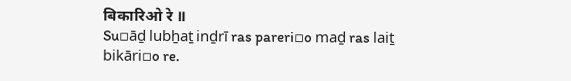बिकारिओ रे ॥
Su▫āḏ lubẖaṯ inḏrī ras pareri▫o maḏ ras laiṯ bikāri▫o re.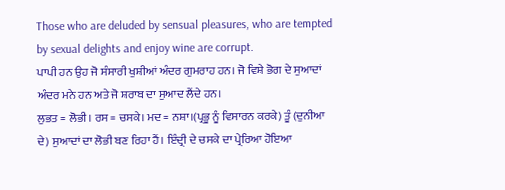Those who are deluded by sensual pleasures, who are tempted by sexual delights and enjoy wine are corrupt.
ਪਾਪੀ ਹਨ ਉਹ ਜੋ ਸੰਸਾਰੀ ਖੁਸ਼ੀਆਂ ਅੰਦਰ ਗੁਮਰਾਹ ਹਨ। ਜੋ ਵਿਸ਼ੇ ਭੋਗ ਦੇ ਸੁਆਦਾਂ ਅੰਦਰ ਮਨੇ ਹਨ ਅਤੇ ਜੋ ਸ਼ਰਾਬ ਦਾ ਸੁਆਦ ਲੈਂਦੇ ਹਨ।
ਲੁਭਤ = ਲੋਭੀ। ਰਸ = ਚਸਕੇ। ਮਦ = ਨਸ਼ਾ।(ਪ੍ਰਭੂ ਨੂੰ ਵਿਸਾਰਨ ਕਰਕੇ) ਤੂੰ (ਦੁਨੀਆ ਦੇ) ਸੁਆਦਾਂ ਦਾ ਲੋਭੀ ਬਣ ਰਿਹਾ ਹੈਂ। ਇੰਦ੍ਰੀ ਦੇ ਚਸਕੇ ਦਾ ਪ੍ਰੇਰਿਆ ਹੋਇਆ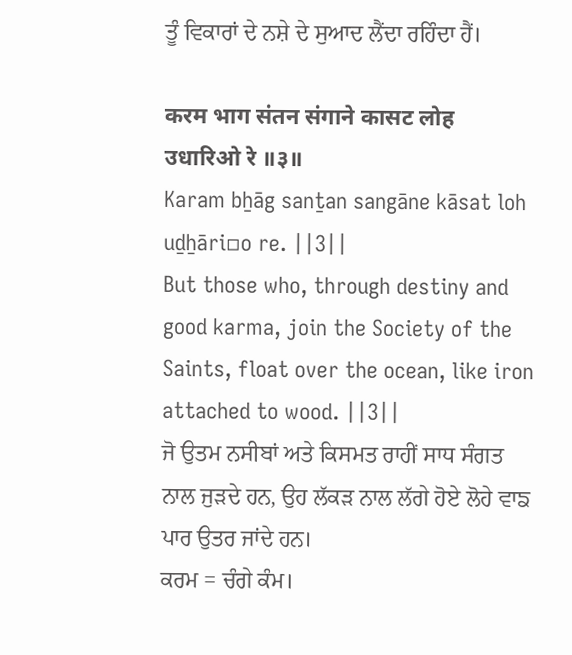ਤੂੰ ਵਿਕਾਰਾਂ ਦੇ ਨਸ਼ੇ ਦੇ ਸੁਆਦ ਲੈਂਦਾ ਰਹਿੰਦਾ ਹੈਂ।

करम भाग संतन संगाने कासट लोह उधारिओ रे ॥३॥
Karam bẖāg sanṯan sangāne kāsat loh uḏẖāri▫o re. ||3||
But those who, through destiny and good karma, join the Society of the Saints, float over the ocean, like iron attached to wood. ||3||
ਜੋ ਉਤਮ ਨਸੀਬਾਂ ਅਤੇ ਕਿਸਮਤ ਰਾਹੀਂ ਸਾਧ ਸੰਗਤ ਨਾਲ ਜੁੜਦੇ ਹਨ, ਉਹ ਲੱਕੜ ਨਾਲ ਲੱਗੇ ਹੋਏ ਲੋਹੇ ਵਾਙ ਪਾਰ ਉਤਰ ਜਾਂਦੇ ਹਨ।
ਕਰਮ = ਚੰਗੇ ਕੰਮ।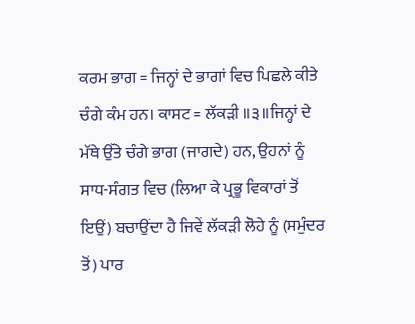ਕਰਮ ਭਾਗ = ਜਿਨ੍ਹਾਂ ਦੇ ਭਾਗਾਂ ਵਿਚ ਪਿਛਲੇ ਕੀਤੇ ਚੰਗੇ ਕੰਮ ਹਨ। ਕਾਸਟ = ਲੱਕੜੀ ॥੩॥ਜਿਨ੍ਹਾਂ ਦੇ ਮੱਥੇ ਉੱਤੇ ਚੰਗੇ ਭਾਗ (ਜਾਗਦੇ) ਹਨ, ਉਹਨਾਂ ਨੂੰ ਸਾਧ-ਸੰਗਤ ਵਿਚ (ਲਿਆ ਕੇ ਪ੍ਰਭੂ ਵਿਕਾਰਾਂ ਤੋਂ ਇਉਂ) ਬਚਾਉਂਦਾ ਹੈ ਜਿਵੇਂ ਲੱਕੜੀ ਲੋਹੇ ਨੂੰ (ਸਮੁੰਦਰ ਤੋਂ) ਪਾਰ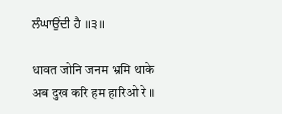ਲੰਘਾਉਂਦੀ ਹੈ ॥੩॥

धावत जोनि जनम भ्रमि थाके अब दुख करि हम हारिओ रे ॥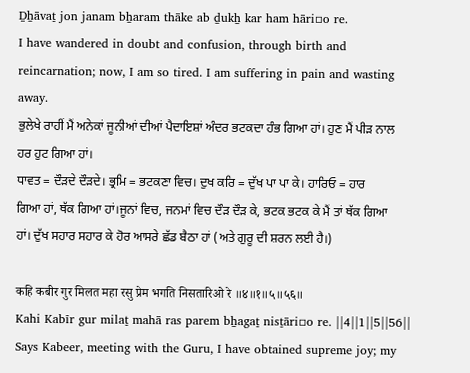Ḏẖāvaṯ jon janam bẖaram thāke ab ḏukẖ kar ham hāri▫o re.
I have wandered in doubt and confusion, through birth and reincarnation; now, I am so tired. I am suffering in pain and wasting away.
ਭੁਲੇਖੇ ਰਾਹੀਂ ਮੈਂ ਅਨੇਕਾਂ ਜੂਨੀਆਂ ਦੀਆਂ ਪੈਦਾਇਸ਼ਾਂ ਅੰਦਰ ਭਟਕਦਾ ਹੰਭ ਗਿਆ ਹਾਂ। ਹੁਣ ਮੈਂ ਪੀੜ ਨਾਲ ਹਰ ਹੁਟ ਗਿਆ ਹਾਂ।
ਧਾਵਤ = ਦੌੜਦੇ ਦੌੜਦੇ। ਭ੍ਰਮਿ = ਭਟਕਣਾ ਵਿਚ। ਦੁਖ ਕਰਿ = ਦੁੱਖ ਪਾ ਪਾ ਕੇ। ਹਾਰਿਓ = ਹਾਰ ਗਿਆ ਹਾਂ, ਥੱਕ ਗਿਆ ਹਾਂ।ਜੂਨਾਂ ਵਿਚ, ਜਨਮਾਂ ਵਿਚ ਦੌੜ ਦੌੜ ਕੇ, ਭਟਕ ਭਟਕ ਕੇ ਮੈਂ ਤਾਂ ਥੱਕ ਗਿਆ ਹਾਂ। ਦੁੱਖ ਸਹਾਰ ਸਹਾਰ ਕੇ ਹੋਰ ਆਸਰੇ ਛੱਡ ਬੈਠਾ ਹਾਂ (ਅਤੇ ਗੁਰੂ ਦੀ ਸ਼ਰਨ ਲਈ ਹੈ।)

कहि कबीर गुर मिलत महा रसु प्रेम भगति निसतारिओ रे ॥४॥१॥५॥५६॥
Kahi Kabīr gur milaṯ mahā ras parem bẖagaṯ nisṯāri▫o re. ||4||1||5||56||
Says Kabeer, meeting with the Guru, I have obtained supreme joy; my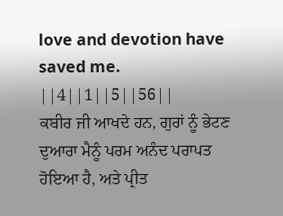love and devotion have saved me. ||4||1||5||56||
ਕਬੀਰ ਜੀ ਆਖਦੇ ਹਨ, ਗੁਰਾਂ ਨੂੰ ਭੇਟਣ ਦੁਆਰਾ ਮੈਨੂੰ ਪਰਮ ਅਨੰਦ ਪਰਾਪਤ ਹੋਇਆ ਹੈ, ਅਤੇ ਪ੍ਰੀਤ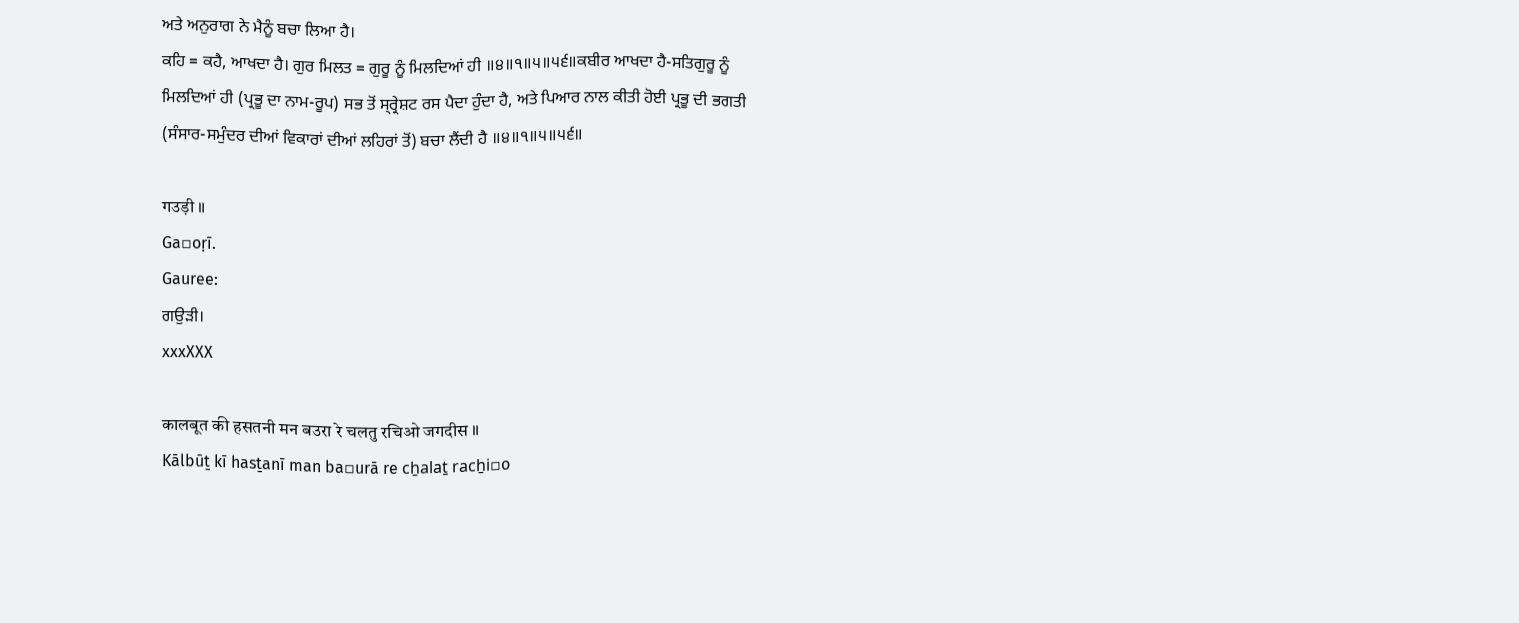ਅਤੇ ਅਨੁਰਾਗ ਨੇ ਮੈਨੂੰ ਬਚਾ ਲਿਆ ਹੈ।
ਕਹਿ = ਕਹੈ, ਆਖਦਾ ਹੈ। ਗੁਰ ਮਿਲਤ = ਗੁਰੂ ਨੂੰ ਮਿਲਦਿਆਂ ਹੀ ॥੪॥੧॥੫॥੫੬॥ਕਬੀਰ ਆਖਦਾ ਹੈ-ਸਤਿਗੁਰੂ ਨੂੰ ਮਿਲਦਿਆਂ ਹੀ (ਪ੍ਰਭੂ ਦਾ ਨਾਮ-ਰੂਪ) ਸਭ ਤੋਂ ਸ੍ਰ੍ਰੇਸ਼ਟ ਰਸ ਪੈਦਾ ਹੁੰਦਾ ਹੈ, ਅਤੇ ਪਿਆਰ ਨਾਲ ਕੀਤੀ ਹੋਈ ਪ੍ਰਭੂ ਦੀ ਭਗਤੀ (ਸੰਸਾਰ-ਸਮੁੰਦਰ ਦੀਆਂ ਵਿਕਾਰਾਂ ਦੀਆਂ ਲਹਿਰਾਂ ਤੋਂ) ਬਚਾ ਲੈਂਦੀ ਹੈ ॥੪॥੧॥੫॥੫੬॥

गउड़ी ॥
Ga▫oṛī.
Gauree:
ਗਉੜੀ।
xxxXXX

कालबूत की हसतनी मन बउरा रे चलतु रचिओ जगदीस ॥
Kālbūṯ kī hasṯanī man ba▫urā re cẖalaṯ racẖi▫o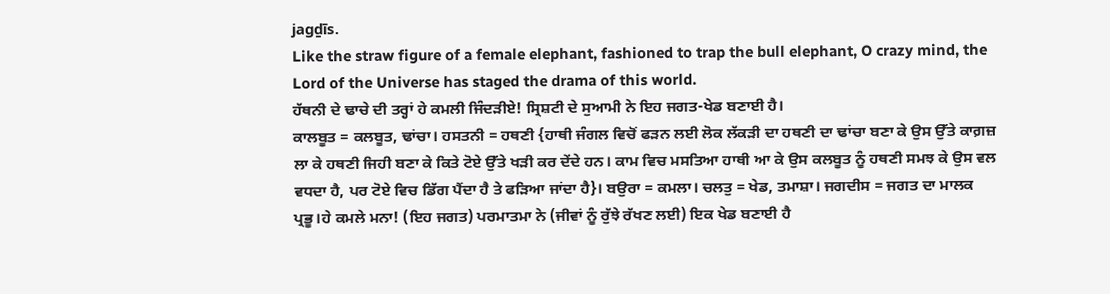jagḏīs.
Like the straw figure of a female elephant, fashioned to trap the bull elephant, O crazy mind, the Lord of the Universe has staged the drama of this world.
ਹੱਥਨੀ ਦੇ ਢਾਚੇ ਦੀ ਤਰ੍ਹਾਂ ਹੇ ਕਮਲੀ ਜਿੰਦੜੀਏ! ਸ੍ਰਿਸ਼ਟੀ ਦੇ ਸੁਆਮੀ ਨੇ ਇਹ ਜਗਤ-ਖੇਡ ਬਣਾਈ ਹੈ।
ਕਾਲਬੂਤ = ਕਲਬੂਤ, ਢਾਂਚਾ। ਹਸਤਨੀ = ਹਥਣੀ {ਹਾਥੀ ਜੰਗਲ ਵਿਚੋਂ ਫੜਨ ਲਈ ਲੋਕ ਲੱਕੜੀ ਦਾ ਹਥਣੀ ਦਾ ਢਾਂਚਾ ਬਣਾ ਕੇ ਉਸ ਉੱਤੇ ਕਾਗ਼ਜ਼ ਲਾ ਕੇ ਹਥਣੀ ਜਿਹੀ ਬਣਾ ਕੇ ਕਿਤੇ ਟੋਏ ਉੱਤੇ ਖੜੀ ਕਰ ਦੇਂਦੇ ਹਨ। ਕਾਮ ਵਿਚ ਮਸਤਿਆ ਹਾਥੀ ਆ ਕੇ ਉਸ ਕਲਬੂਤ ਨੂੰ ਹਥਣੀ ਸਮਝ ਕੇ ਉਸ ਵਲ ਵਧਦਾ ਹੈ, ਪਰ ਟੋਏ ਵਿਚ ਡਿੱਗ ਪੈਂਦਾ ਹੈ ਤੇ ਫੜਿਆ ਜਾਂਦਾ ਹੈ}। ਬਉਰਾ = ਕਮਲਾ। ਚਲਤੁ = ਖੇਡ, ਤਮਾਸ਼ਾ। ਜਗਦੀਸ = ਜਗਤ ਦਾ ਮਾਲਕ ਪ੍ਰਭੂ।ਹੇ ਕਮਲੇ ਮਨਾ! (ਇਹ ਜਗਤ) ਪਰਮਾਤਮਾ ਨੇ (ਜੀਵਾਂ ਨੂੰ ਰੁੱਝੇ ਰੱਖਣ ਲਈ) ਇਕ ਖੇਡ ਬਣਾਈ ਹੈ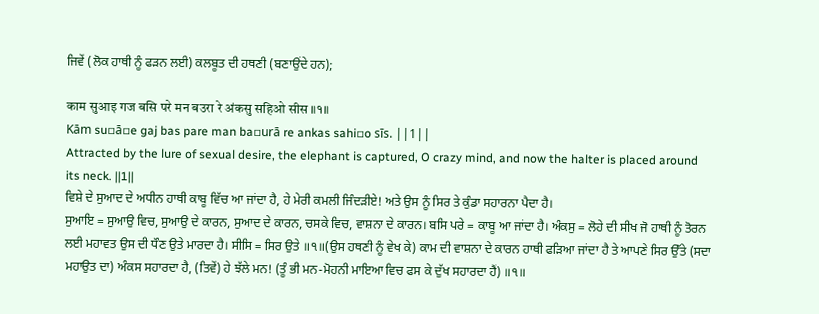ਜਿਵੇਂ (ਲੋਕ ਹਾਥੀ ਨੂੰ ਫੜਨ ਲਈ) ਕਲਬੂਤ ਦੀ ਹਥਣੀ (ਬਣਾਉਂਦੇ ਹਨ);

काम सुआइ गज बसि परे मन बउरा रे अंकसु सहिओ सीस ॥१॥
Kām su▫ā▫e gaj bas pare man ba▫urā re ankas sahi▫o sīs. ||1||
Attracted by the lure of sexual desire, the elephant is captured, O crazy mind, and now the halter is placed around its neck. ||1||
ਵਿਸ਼ੇ ਦੇ ਸੁਆਦ ਦੇ ਅਧੀਨ ਹਾਥੀ ਕਾਬੂ ਵਿੱਚ ਆ ਜਾਂਦਾ ਹੈ, ਹੇ ਮੇਰੀ ਕਮਲੀ ਜਿੰਦੜੀਏ! ਅਤੇ ਉਸ ਨੂੰ ਸਿਰ ਤੇ ਕੁੰਡਾ ਸਹਾਰਨਾ ਪੈਦਾ ਹੈ।
ਸੁਆਇ = ਸੁਆਉ ਵਿਚ, ਸੁਆਉ ਦੇ ਕਾਰਨ, ਸੁਆਦ ਦੇ ਕਾਰਨ, ਚਸਕੇ ਵਿਚ, ਵਾਸ਼ਨਾ ਦੇ ਕਾਰਨ। ਬਸਿ ਪਰੇ = ਕਾਬੂ ਆ ਜਾਂਦਾ ਹੈ। ਅੰਕਸੁ = ਲੋਹੇ ਦੀ ਸੀਖ ਜੋ ਹਾਥੀ ਨੂੰ ਤੋਰਨ ਲਈ ਮਹਾਵਤ ਉਸ ਦੀ ਧੌਣ ਉਤੇ ਮਾਰਦਾ ਹੈ। ਸੀਸਿ = ਸਿਰ ਉਤੇ ॥੧॥(ਉਸ ਹਥਣੀ ਨੂੰ ਵੇਖ ਕੇ) ਕਾਮ ਦੀ ਵਾਸ਼ਨਾ ਦੇ ਕਾਰਨ ਹਾਥੀ ਫੜਿਆ ਜਾਂਦਾ ਹੈ ਤੇ ਆਪਣੇ ਸਿਰ ਉੱਤੇ (ਸਦਾ ਮਹਾਉਤ ਦਾ) ਅੰਕਸ ਸਹਾਰਦਾ ਹੈ, (ਤਿਵੇਂ) ਹੇ ਝੱਲੇ ਮਨ! (ਤੂੰ ਭੀ ਮਨ-ਮੋਹਨੀ ਮਾਇਆ ਵਿਚ ਫਸ ਕੇ ਦੁੱਖ ਸਹਾਰਦਾ ਹੈਂ) ॥੧॥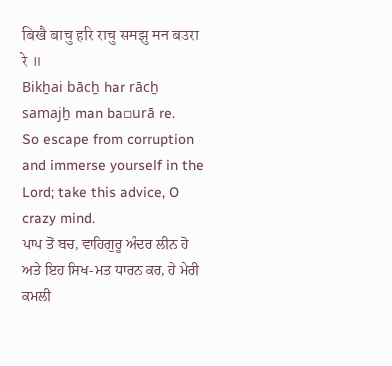बिखै बाचु हरि राचु समझु मन बउरा रे ॥
Bikẖai bācẖ har rācẖ samajẖ man ba▫urā re.
So escape from corruption and immerse yourself in the Lord; take this advice, O crazy mind.
ਪਾਪ ਤੋਂ ਬਚ, ਵਾਹਿਗੁਰੂ ਅੰਦਰ ਲੀਨ ਹੋ ਅਤੇ ਇਹ ਸਿਖ-ਮਤ ਧਾਰਨ ਕਰ, ਹੇ ਮੇਰੀ ਕਮਲੀ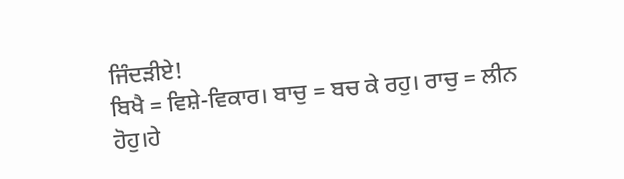ਜਿੰਦੜੀਏ!
ਬਿਖੈ = ਵਿਸ਼ੇ-ਵਿਕਾਰ। ਬਾਚੁ = ਬਚ ਕੇ ਰਹੁ। ਰਾਚੁ = ਲੀਨ ਹੋਹੁ।ਹੇ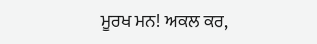ਮੂਰਖ ਮਨ! ਅਕਲ ਕਰ,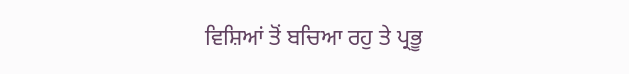ਵਿਸ਼ਿਆਂ ਤੋਂ ਬਚਿਆ ਰਹੁ ਤੇ ਪ੍ਰਭੂ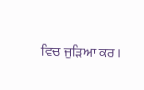ਵਿਚ ਜੁੜਿਆ ਕਰ।